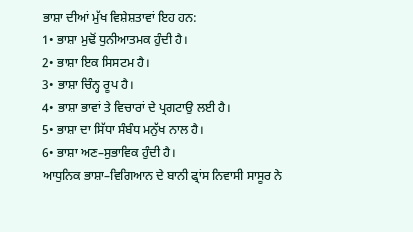ਭਾਸ਼ਾ ਦੀਆਂ ਮੁੱਖ ਵਿਸ਼ੇਸ਼ਤਾਵਾਂ ਇਹ ਹਨ:
1• ਭਾਸ਼ਾ ਮੁਢੋਂ ਧੁਨੀਆਤਮਕ ਹੁੰਦੀ ਹੈ।
2• ਭਾਸ਼ਾ ਇਕ ਸਿਸਟਮ ਹੈ।
3• ਭਾਸ਼ਾ ਚਿੰਨ੍ਹ ਰੂਪ ਹੈ।
4• ਭਾਸ਼ਾ ਭਾਵਾਂ ਤੇ ਵਿਚਾਰਾਂ ਦੇ ਪ੍ਰਗਟਾਉ ਲਈ ਹੈ।
5• ਭਾਸ਼ਾ ਦਾ ਸਿੱਧਾ ਸੰਬੰਧ ਮਨੁੱਖ ਨਾਲ ਹੈ।
6• ਭਾਸ਼ਾ ਅਣ–ਸੁਭਾਵਿਕ ਹੁੰਦੀ ਹੈ।
ਆਧੁਨਿਕ ਭਾਸ਼ਾ–ਵਿਗਿਆਨ ਦੇ ਬਾਨੀ ਫ੍ਰਾਂਸ ਨਿਵਾਸੀ ਸਾਸੂਰ ਨੇ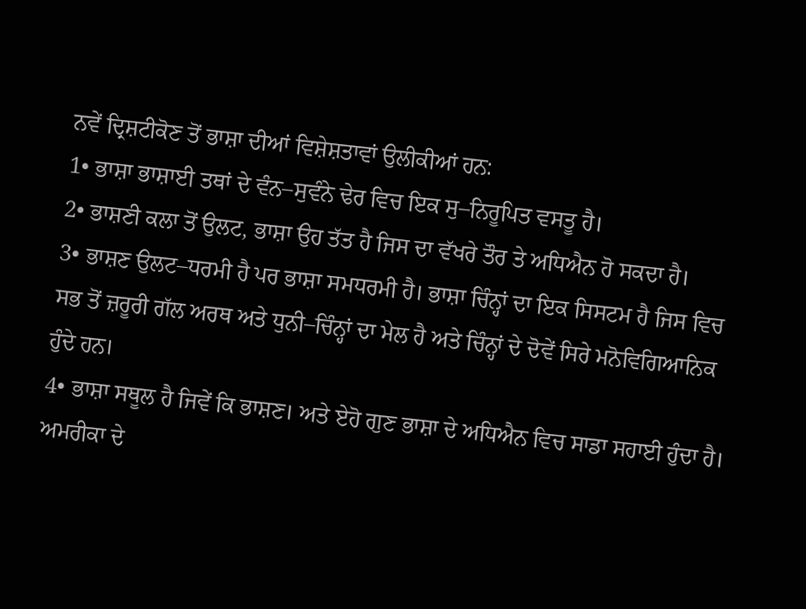ਨਵੇਂ ਦ੍ਰਿਸ਼ਟੀਕੋਣ ਤੋਂ ਭਾਸ਼ਾ ਦੀਆਂ ਵਿਸ਼ੇਸ਼ਤਾਵਾਂ ਉਲੀਕੀਆਂ ਹਨ:
1• ਭਾਸ਼ਾ ਭਾਸ਼ਾਈ ਤਥਾਂ ਦੇ ਵੰਨ–ਸੁਵੰਨੇ ਢੇਰ ਵਿਚ ਇਕ ਸੁ–ਨਿਰੂਪਿਤ ਵਸਤੂ ਹੈ।
2• ਭਾਸ਼ਣੀ ਕਲਾ ਤੋਂ ਉਲਟ, ਭਾਸ਼ਾ ਉਹ ਤੱਤ ਹੈ ਜਿਸ ਦਾ ਵੱਖਰੇ ਤੌਰ ਤੇ ਅਧਿਐਨ ਹੋ ਸਕਦਾ ਹੈ।
3• ਭਾਸ਼ਣ ਉਲਟ–ਧਰਮੀ ਹੈ ਪਰ ਭਾਸ਼ਾ ਸਮਧਰਮੀ ਹੈ। ਭਾਸ਼ਾ ਚਿੰਨ੍ਹਾਂ ਦਾ ਇਕ ਸਿਸਟਮ ਹੈ ਜਿਸ ਵਿਚ ਸਭ ਤੋਂ ਜ਼ਰੂਰੀ ਗੱਲ ਅਰਥ ਅਤੇ ਧੁਨੀ–ਚਿੰਨ੍ਹਾਂ ਦਾ ਮੇਲ ਹੈ ਅਤੇ ਚਿੰਨ੍ਹਾਂ ਦੇ ਦੋਵੇਂ ਸਿਰੇ ਮਨੋਵਿਗਿਆਨਿਕ ਹੁੰਦੇ ਹਨ।
4• ਭਾਸ਼ਾ ਸਥੂਲ ਹੈ ਜਿਵੇਂ ਕਿ ਭਾਸ਼ਣ। ਅਤੇ ਏਹੋ ਗੁਣ ਭਾਸ਼ਾ ਦੇ ਅਧਿਐਨ ਵਿਚ ਸਾਡਾ ਸਹਾਈ ਹੁੰਦਾ ਹੈ।
ਅਮਰੀਕਾ ਦੇ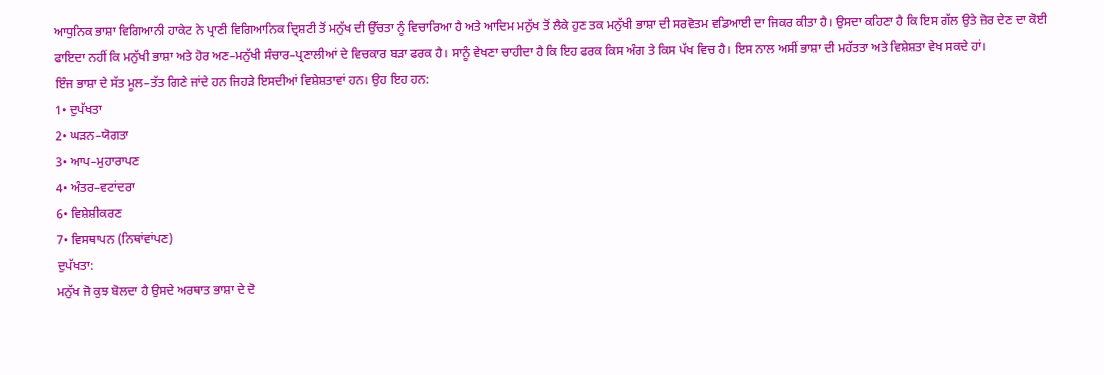ਆਧੁਨਿਕ ਭਾਸ਼ਾ ਵਿਗਿਆਨੀ ਹਾਕੇਟ ਨੇ ਪ੍ਰਾਣੀ ਵਿਗਿਆਨਿਕ ਦ੍ਰਿਸ਼ਟੀ ਤੋਂ ਮਨੁੱਖ ਦੀ ਉੱਚਤਾ ਨੂੰ ਵਿਚਾਰਿਆ ਹੈ ਅਤੇ ਆਦਿਮ ਮਨੁੱਖ ਤੋਂ ਲੈਕੇ ਹੁਣ ਤਕ ਮਨੁੱਖੀ ਭਾਸ਼ਾ ਦੀ ਸਰਵੋਤਮ ਵਡਿਆਈ ਦਾ ਜਿਕਰ ਕੀਤਾ ਹੈ। ਉਸਦਾ ਕਹਿਣਾ ਹੈ ਕਿ ਇਸ ਗੱਲ ਉਤੇ ਜ਼ੋਰ ਦੇਣ ਦਾ ਕੋਈ ਫਾਇਦਾ ਨਹੀਂ ਕਿ ਮਨੁੱਖੀ ਭਾਸ਼ਾ ਅਤੇ ਹੋਰ ਅਣ–ਮਨੁੱਖੀ ਸੰਚਾਰ–ਪ੍ਰਣਾਲੀਆਂ ਦੇ ਵਿਚਕਾਰ ਬੜਾ ਫਰਕ ਹੈ। ਸਾਨੂੰ ਵੇਖਣਾ ਚਾਹੀਦਾ ਹੈ ਕਿ ਇਹ ਫਰਕ ਕਿਸ ਅੰਗ ਤੇ ਕਿਸ ਪੱਖ ਵਿਚ ਹੈ। ਇਸ ਨਾਲ ਅਸੀਂ ਭਾਸ਼ਾ ਦੀ ਮਹੱਤਤਾ ਅਤੇ ਵਿਸ਼ੇਸ਼ਤਾ ਵੇਖ ਸਕਦੇ ਹਾਂ।
ਇੰਜ ਭਾਸ਼ਾ ਦੇ ਸੱਤ ਮੂਲ–ਤੱਤ ਗਿਣੇ ਜਾਂਦੇ ਹਨ ਜਿਹੜੇ ਇਸਦੀਆਂ ਵਿਸ਼ੇਸ਼ਤਾਵਾਂ ਹਨ। ਉਹ ਇਹ ਹਨ:
1• ਦੁਪੱਖਤਾ
2• ਘੜਨ–ਯੋਗਤਾ
3• ਆਪ–ਮੁਹਾਰਾਪਣ
4• ਅੰਤਰ–ਵਟਾਂਦਰਾ
6• ਵਿਸ਼ੇਸ਼ੀਕਰਣ
7• ਵਿਸਥਾਪਨ (ਨਿਥਾਂਵਾਂਪਣ)
ਦੁਪੱਖਤਾ:
ਮਨੁੱਖ ਜੋ ਕੁਝ ਬੋਲਦਾ ਹੈ ਉਸਦੇ ਅਰਥਾਤ ਭਾਸ਼ਾ ਦੇ ਦੋ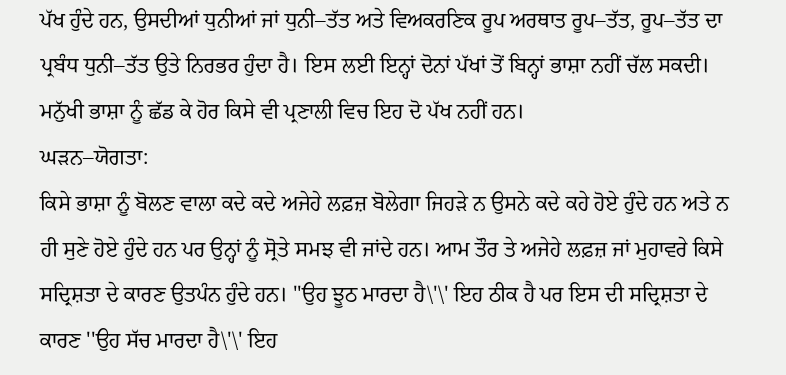ਪੱਖ ਹੁੰਦੇ ਹਨ, ਉਸਦੀਆਂ ਧੁਨੀਆਂ ਜਾਂ ਧੁਨੀ–ਤੱਤ ਅਤੇ ਵਿਅਕਰਣਿਕ ਰੂਪ ਅਰਥਾਤ ਰੂਪ–ਤੱਤ, ਰੂਪ–ਤੱਤ ਦਾ ਪ੍ਰਬੰਧ ਧੁਨੀ–ਤੱਤ ਉਤੇ ਨਿਰਭਰ ਹੁੰਦਾ ਹੈ। ਇਸ ਲਈ ਇਨ੍ਹਾਂ ਦੋਨਾਂ ਪੱਖਾਂ ਤੋਂ ਬਿਨ੍ਹਾਂ ਭਾਸ਼ਾ ਨਹੀਂ ਚੱਲ ਸਕਦੀ। ਮਨੁੱਖੀ ਭਾਸ਼ਾ ਨੂੰ ਛੱਡ ਕੇ ਹੋਰ ਕਿਸੇ ਵੀ ਪ੍ਰਣਾਲੀ ਵਿਚ ਇਹ ਦੋ ਪੱਖ ਨਹੀਂ ਹਨ।
ਘੜਨ–ਯੋਗਤਾ:
ਕਿਸੇ ਭਾਸ਼ਾ ਨੂੰ ਬੋਲਣ ਵਾਲਾ ਕਦੇ ਕਦੇ ਅਜੇਹੇ ਲਫ਼ਜ਼ ਬੋਲੇਗਾ ਜਿਹੜੇ ਨ ਉਸਨੇ ਕਦੇ ਕਹੇ ਹੋਏ ਹੁੰਦੇ ਹਨ ਅਤੇ ਨ ਹੀ ਸੁਣੇ ਹੋਏ ਹੁੰਦੇ ਹਨ ਪਰ ਉਨ੍ਹਾਂ ਨੂੰ ਸ੍ਰੋਤੇ ਸਮਝ ਵੀ ਜਾਂਦੇ ਹਨ। ਆਮ ਤੌਰ ਤੇ ਅਜੇਹੇ ਲਫ਼ਜ਼ ਜਾਂ ਮੁਹਾਵਰੇ ਕਿਸੇ ਸਦ੍ਰਿਸ਼ਤਾ ਦੇ ਕਾਰਣ ਉਤਪੰਨ ਹੁੰਦੇ ਹਨ। ''ਉਹ ਝੂਠ ਮਾਰਦਾ ਹੈ\'\' ਇਹ ਠੀਕ ਹੈ ਪਰ ਇਸ ਦੀ ਸਦ੍ਰਿਸ਼ਤਾ ਦੇ ਕਾਰਣ ''ਉਹ ਸੱਚ ਮਾਰਦਾ ਹੈ\'\' ਇਹ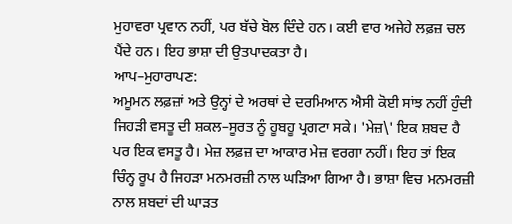ਮੁਹਾਵਰਾ ਪ੍ਰਵਾਨ ਨਹੀਂ, ਪਰ ਬੱਚੇ ਬੋਲ ਦਿੰਦੇ ਹਨ। ਕਈ ਵਾਰ ਅਜੇਹੇ ਲਫ਼ਜ਼ ਚਲ ਪੈਂਦੇ ਹਨ। ਇਹ ਭਾਸ਼ਾ ਦੀ ਉਤਪਾਦਕਤਾ ਹੈ।
ਆਪ–ਮੁਹਾਰਾਪਣ:
ਅਮੂਮਨ ਲਫ਼ਜ਼ਾਂ ਅਤੇ ਉਨ੍ਹਾਂ ਦੇ ਅਰਥਾਂ ਦੇ ਦਰਮਿਆਨ ਐਸੀ ਕੋਈ ਸਾਂਝ ਨਹੀਂ ਹੁੰਦੀ ਜਿਹੜੀ ਵਸਤੂ ਦੀ ਸ਼ਕਲ–ਸੂਰਤ ਨੂੰ ਹੂਬਹੂ ਪ੍ਰਗਟਾ ਸਕੇ। 'ਮੇਜ਼\' ਇਕ ਸ਼ਬਦ ਹੈ ਪਰ ਇਕ ਵਸਤੂ ਹੈ। ਮੇਜ਼ ਲਫ਼ਜ਼ ਦਾ ਆਕਾਰ ਮੇਜ਼ ਵਰਗਾ ਨਹੀਂ। ਇਹ ਤਾਂ ਇਕ ਚਿੰਨ੍ਹ ਰੂਪ ਹੈ ਜਿਹੜਾ ਮਨਮਰਜ਼ੀ ਨਾਲ ਘੜਿਆ ਗਿਆ ਹੈ। ਭਾਸ਼ਾ ਵਿਚ ਮਨਮਰਜ਼ੀ ਨਾਲ ਸ਼ਬਦਾਂ ਦੀ ਘਾੜਤ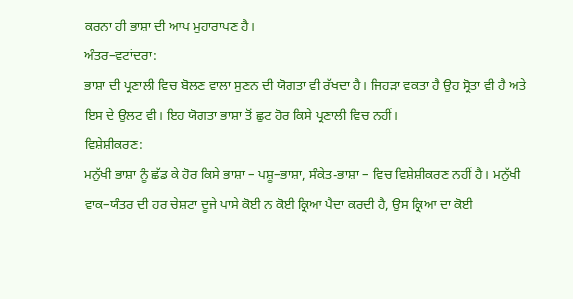ਕਰਨਾ ਹੀ ਭਾਸ਼ਾ ਦੀ ਆਪ ਮੁਹਾਰਾਪਣ ਹੈ।
ਅੰਤਰ–ਵਟਾਂਦਰਾ:
ਭਾਸ਼ਾ ਦੀ ਪ੍ਰਣਾਲੀ ਵਿਚ ਬੋਲਣ ਵਾਲਾ ਸੁਣਨ ਦੀ ਯੋਗਤਾ ਵੀ ਰੱਖਦਾ ਹੈ। ਜਿਹੜਾ ਵਕਤਾ ਹੈ ਉਹ ਸ੍ਰੋਤਾ ਵੀ ਹੈ ਅਤੇ ਇਸ ਦੇ ਉਲਟ ਵੀ। ਇਹ ਯੋਗਤਾ ਭਾਸ਼ਾ ਤੋਂ ਛੁਟ ਹੋਰ ਕਿਸੇ ਪ੍ਰਣਾਲੀ ਵਿਚ ਨਹੀਂ।
ਵਿਸ਼ੇਸ਼ੀਕਰਣ:
ਮਨੁੱਖੀ ਭਾਸ਼ਾ ਨੂੰ ਛੱਡ ਕੇ ਹੋਰ ਕਿਸੇ ਭਾਸ਼ਾ – ਪਸ਼ੂ–ਭਾਸ਼ਾ, ਸੰਕੇਤ-ਭਾਸ਼ਾ – ਵਿਚ ਵਿਸ਼ੇਸ਼ੀਕਰਣ ਨਹੀਂ ਹੈ। ਮਨੁੱਖੀ ਵਾਕ–ਯੰਤਰ ਦੀ ਹਰ ਚੇਸ਼ਟਾ ਦੂਜੇ ਪਾਸੇ ਕੋਈ ਨ ਕੋਈ ਕ੍ਰਿਆ ਪੈਦਾ ਕਰਦੀ ਹੈ, ਉਸ ਕ੍ਰਿਆ ਦਾ ਕੋਈ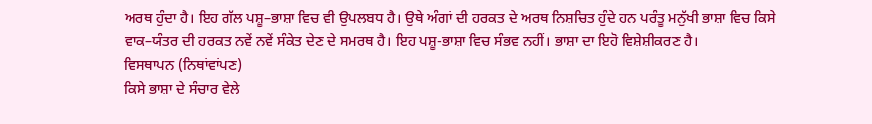ਅਰਥ ਹੁੰਦਾ ਹੈ। ਇਹ ਗੱਲ ਪਸ਼ੂ–ਭਾਸ਼ਾ ਵਿਚ ਵੀ ਉਪਲਬਧ ਹੈ। ਉਥੇ ਅੰਗਾਂ ਦੀ ਹਰਕਤ ਦੇ ਅਰਥ ਨਿਸ਼ਚਿਤ ਹੁੰਦੇ ਹਨ ਪਰੰਤੂ ਮਨੁੱਖੀ ਭਾਸ਼ਾ ਵਿਚ ਕਿਸੇ ਵਾਕ–ਯੰਤਰ ਦੀ ਹਰਕਤ ਨਵੇਂ ਨਵੇਂ ਸੰਕੇਤ ਦੇਣ ਦੇ ਸਮਰਥ ਹੈ। ਇਹ ਪਸ਼ੂ-ਭਾਸ਼ਾ ਵਿਚ ਸੰਭਵ ਨਹੀਂ। ਭਾਸ਼ਾ ਦਾ ਇਹੋ ਵਿਸ਼ੇਸ਼ੀਕਰਣ ਹੈ।
ਵਿਸਥਾਪਨ (ਨਿਥਾਂਵਾਂਪਣ)
ਕਿਸੇ ਭਾਸ਼ਾ ਦੇ ਸੰਚਾਰ ਵੇਲੇ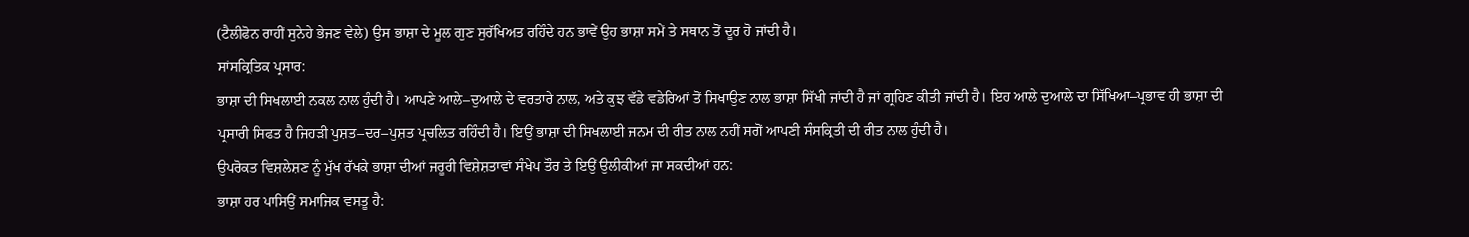(ਟੈਲੀਫੋਨ ਰਾਹੀਂ ਸੁਨੇਹੇ ਭੇਜਣ ਵੇਲੇ) ਉਸ ਭਾਸ਼ਾ ਦੇ ਮੂਲ ਗੁਣ ਸੁਰੱਖਿਅਤ ਰਹਿੰਦੇ ਹਨ ਭਾਵੇਂ ਉਹ ਭਾਸ਼ਾ ਸਮੇਂ ਤੇ ਸਥਾਨ ਤੋਂ ਦੂਰ ਹੋ ਜਾਂਦੀ ਹੈ।
ਸਾਂਸਕ੍ਰਿਤਿਕ ਪ੍ਰਸਾਰ:
ਭਾਸ਼ਾ ਦੀ ਸਿਖਲਾਈ ਨਕਲ ਨਾਲ ਹੁੰਦੀ ਹੈ। ਆਪਣੇ ਆਲੇ–ਦੁਆਲੇ ਦੇ ਵਰਤਾਰੇ ਨਾਲ, ਅਤੇ ਕੁਝ ਵੱਡੇ ਵਡੇਰਿਆਂ ਤੋਂ ਸਿਖਾਉਣ ਨਾਲ ਭਾਸ਼ਾ ਸਿੱਖੀ ਜਾਂਦੀ ਹੈ ਜਾਂ ਗ੍ਰਹਿਣ ਕੀਤੀ ਜਾਂਦੀ ਹੈ। ਇਹ ਆਲੇ ਦੁਆਲੇ ਦਾ ਸਿੱਖਿਆ–ਪ੍ਰਭਾਵ ਹੀ ਭਾਸ਼ਾ ਦੀ ਪ੍ਰਸਾਰੀ ਸਿਫਤ ਹੈ ਜਿਹੜੀ ਪੁਸ਼ਤ–ਦਰ–ਪੁਸ਼ਤ ਪ੍ਰਚਲਿਤ ਰਹਿੰਦੀ ਹੈ। ਇਉਂ ਭਾਸ਼ਾ ਦੀ ਸਿਖਲਾਈ ਜਨਮ ਦੀ ਰੀਤ ਨਾਲ ਨਹੀਂ ਸਗੋਂ ਆਪਣੀ ਸੰਸਕ੍ਰਿਤੀ ਦੀ ਰੀਤ ਨਾਲ ਹੁੰਦੀ ਹੈ।
ਉਪਰੋਕਤ ਵਿਸ਼ਲੇਸ਼ਣ ਨੂੰ ਮੁੱਖ ਰੱਖਕੇ ਭਾਸ਼ਾ ਦੀਆਂ ਜਰੂਰੀ ਵਿਸ਼ੇਸ਼ਤਾਵਾਂ ਸੰਖੇਪ ਤੌਰ ਤੇ ਇਉਂ ਉਲੀਕੀਆਂ ਜਾ ਸਕਦੀਆਂ ਹਨ:
ਭਾਸ਼ਾ ਹਰ ਪਾਸਿਉਂ ਸਮਾਜਿਕ ਵਸਤੂ ਹੈ: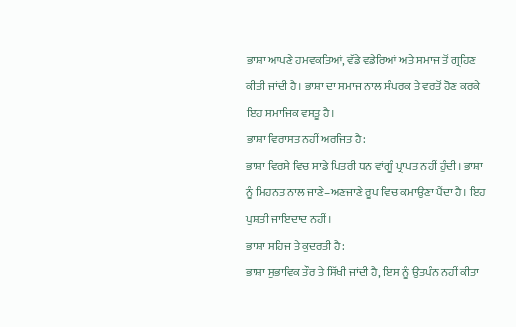ਭਾਸ਼ਾ ਆਪਣੇ ਹਮਵਕਤਿਆਂ, ਵੱਡੇ ਵਡੇਰਿਆਂ ਅਤੇ ਸਮਾਜ ਤੋਂ ਗ੍ਰਹਿਣ ਕੀਤੀ ਜਾਂਦੀ ਹੈ। ਭਾਸ਼ਾ ਦਾ ਸਮਾਜ ਨਾਲ ਸੰਪਰਕ ਤੇ ਵਰਤੋਂ ਹੋਣ ਕਰਕੇ ਇਹ ਸਮਾਜਿਕ ਵਸਤੂ ਹੈ।
ਭਾਸ਼ਾ ਵਿਰਾਸਤ ਨਹੀਂ ਅਰਜਿਤ ਹੈ:
ਭਾਸ਼ਾ ਵਿਰਸੇ ਵਿਚ ਸਾਡੇ ਪਿਤਰੀ ਧਨ ਵਾਂਗੂੰ ਪ੍ਰਾਪਤ ਨਹੀਂ ਹੁੰਦੀ। ਭਾਸ਼ਾ ਨੂੰ ਮਿਹਨਤ ਨਾਲ ਜਾਣੇ–ਅਣਜਾਣੇ ਰੂਪ ਵਿਚ ਕਮਾਉਣਾ ਪੈਂਦਾ ਹੈ। ਇਹ ਪੁਸ਼ਤੀ ਜਾਇਦਾਦ ਨਹੀਂ।
ਭਾਸ਼ਾ ਸਹਿਜ ਤੇ ਕੁਦਰਤੀ ਹੈ:
ਭਾਸ਼ਾ ਸੁਭਾਵਿਕ ਤੌਰ ਤੇ ਸਿੱਖੀ ਜਾਂਦੀ ਹੈ, ਇਸ ਨੂੰ ਉਤਪੰਨ ਨਹੀਂ ਕੀਤਾ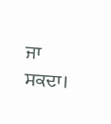ਜਾ ਸਕਦਾ।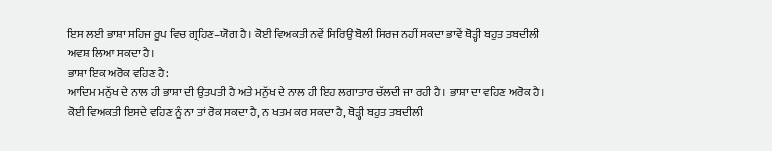ਇਸ ਲਈ ਭਾਸ਼ਾ ਸਹਿਜ ਰੂਪ ਵਿਚ ਗ੍ਰਹਿਣ–ਯੋਗ ਹੈ। ਕੋਈ ਵਿਅਕਤੀ ਨਵੇਂ ਸਿਰਿਉਂ ਬੋਲੀ ਸਿਰਜ ਨਹੀਂ ਸਕਦਾ ਭਾਵੇਂ ਥੋੜ੍ਹੀ ਬਹੁਤ ਤਬਦੀਲੀ ਅਵਸ਼ ਲਿਆ ਸਕਦਾ ਹੈ।
ਭਾਸ਼ਾ ਇਕ ਅਰੋਕ ਵਹਿਣ ਹੈ:
ਆਦਿਮ ਮਨੁੱਖ ਦੇ ਨਾਲ ਹੀ ਭਾਸ਼ਾ ਦੀ ਉਤਪਤੀ ਹੈ ਅਤੇ ਮਨੁੱਖ ਦੇ ਨਾਲ ਹੀ ਇਹ ਲਗਾਤਾਰ ਚੱਲਦੀ ਜਾ ਰਹੀ ਹੈ। ਭਾਸ਼ਾ ਦਾ ਵਹਿਣ ਅਰੋਕ ਹੈ। ਕੋਈ ਵਿਅਕਤੀ ਇਸਦੇ ਵਹਿਣ ਨੂੰ ਨਾ ਤਾਂ ਰੋਕ ਸਕਦਾ ਹੈ, ਨ ਖਤਮ ਕਰ ਸਕਦਾ ਹੈ, ਥੋੜ੍ਹੀ ਬਹੁਤ ਤਬਦੀਲੀ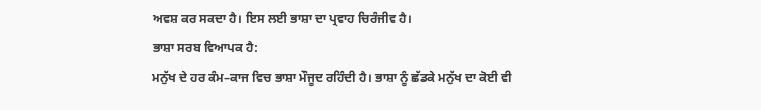ਅਵਸ਼ ਕਰ ਸਕਦਾ ਹੈ। ਇਸ ਲਈ ਭਾਸ਼ਾ ਦਾ ਪ੍ਰਵਾਹ ਚਿਰੰਜੀਵ ਹੈ।
ਭਾਸ਼ਾ ਸਰਬ ਵਿਆਪਕ ਹੈ:
ਮਨੁੱਖ ਦੇ ਹਰ ਕੰਮ–ਕਾਜ ਵਿਚ ਭਾਸ਼ਾ ਮੌਜੂਦ ਰਹਿੰਦੀ ਹੈ। ਭਾਸ਼ਾ ਨੂੰ ਛੱਡਕੇ ਮਨੁੱਖ ਦਾ ਕੋਈ ਵੀ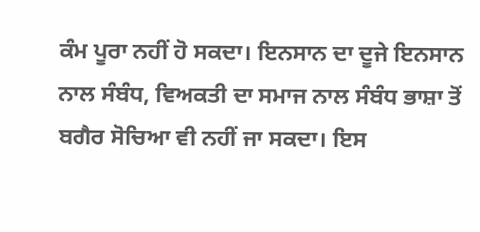ਕੰਮ ਪੂਰਾ ਨਹੀਂ ਹੋ ਸਕਦਾ। ਇਨਸਾਨ ਦਾ ਦੂਜੇ ਇਨਸਾਨ ਨਾਲ ਸੰਬੰਧ, ਵਿਅਕਤੀ ਦਾ ਸਮਾਜ ਨਾਲ ਸੰਬੰਧ ਭਾਸ਼ਾ ਤੋਂ ਬਗੈਰ ਸੋਚਿਆ ਵੀ ਨਹੀਂ ਜਾ ਸਕਦਾ। ਇਸ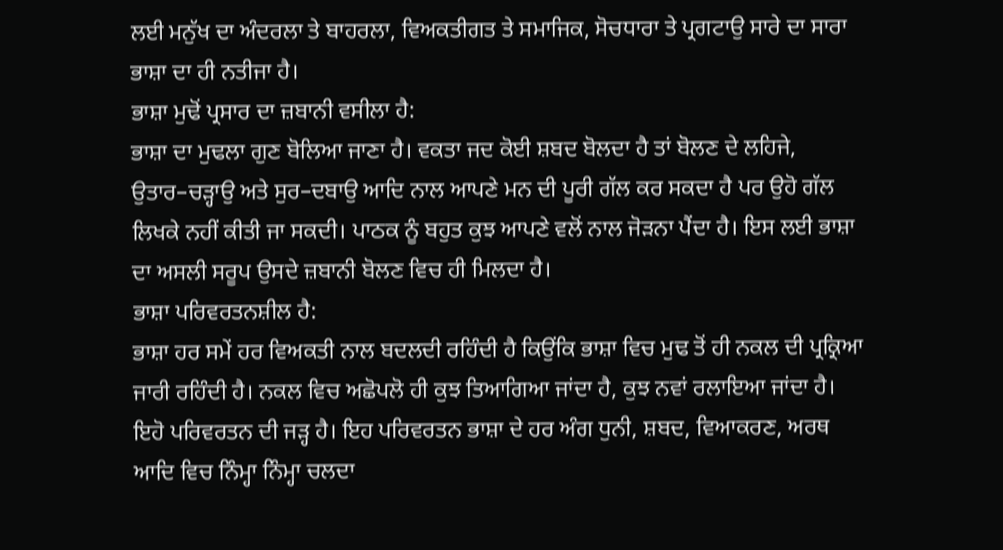ਲਈ ਮਨੁੱਖ ਦਾ ਅੰਦਰਲਾ ਤੇ ਬਾਹਰਲਾ, ਵਿਅਕਤੀਗਤ ਤੇ ਸਮਾਜਿਕ, ਸੋਚਧਾਰਾ ਤੇ ਪ੍ਰਗਟਾਉ ਸਾਰੇ ਦਾ ਸਾਰਾ ਭਾਸ਼ਾ ਦਾ ਹੀ ਨਤੀਜਾ ਹੈ।
ਭਾਸ਼ਾ ਮੁਢੋਂ ਪ੍ਰਸਾਰ ਦਾ ਜ਼ਬਾਨੀ ਵਸੀਲਾ ਹੈ:
ਭਾਸ਼ਾ ਦਾ ਮੁਢਲਾ ਗੁਣ ਬੋਲਿਆ ਜਾਣਾ ਹੈ। ਵਕਤਾ ਜਦ ਕੋਈ ਸ਼ਬਦ ਬੋਲਦਾ ਹੈ ਤਾਂ ਬੋਲਣ ਦੇ ਲਹਿਜੇ, ਉਤਾਰ–ਚੜ੍ਹਾਉ ਅਤੇ ਸੁਰ–ਦਬਾਉ ਆਦਿ ਨਾਲ ਆਪਣੇ ਮਨ ਦੀ ਪੂਰੀ ਗੱਲ ਕਰ ਸਕਦਾ ਹੈ ਪਰ ਉਹੋ ਗੱਲ ਲਿਖਕੇ ਨਹੀਂ ਕੀਤੀ ਜਾ ਸਕਦੀ। ਪਾਠਕ ਨੂੰ ਬਹੁਤ ਕੁਝ ਆਪਣੇ ਵਲੋਂ ਨਾਲ ਜੋੜਨਾ ਪੈਂਦਾ ਹੈ। ਇਸ ਲਈ ਭਾਸ਼ਾ ਦਾ ਅਸਲੀ ਸਰੂਪ ਉਸਦੇ ਜ਼ਬਾਨੀ ਬੋਲਣ ਵਿਚ ਹੀ ਮਿਲਦਾ ਹੈ।
ਭਾਸ਼ਾ ਪਰਿਵਰਤਨਸ਼ੀਲ ਹੈ:
ਭਾਸ਼ਾ ਹਰ ਸਮੇਂ ਹਰ ਵਿਅਕਤੀ ਨਾਲ ਬਦਲਦੀ ਰਹਿੰਦੀ ਹੈ ਕਿਉਂਕਿ ਭਾਸ਼ਾ ਵਿਚ ਮੁਢ ਤੋਂ ਹੀ ਨਕਲ ਦੀ ਪ੍ਰਕ੍ਰਿਆ ਜਾਰੀ ਰਹਿੰਦੀ ਹੈ। ਨਕਲ ਵਿਚ ਅਛੋਪਲੋ ਹੀ ਕੁਝ ਤਿਆਗਿਆ ਜਾਂਦਾ ਹੈ, ਕੁਝ ਨਵਾਂ ਰਲਾਇਆ ਜਾਂਦਾ ਹੈ। ਇਹੋ ਪਰਿਵਰਤਨ ਦੀ ਜੜ੍ਹ ਹੈ। ਇਹ ਪਰਿਵਰਤਨ ਭਾਸ਼ਾ ਦੇ ਹਰ ਅੰਗ ਧੁਨੀ, ਸ਼ਬਦ, ਵਿਆਕਰਣ, ਅਰਥ ਆਦਿ ਵਿਚ ਨਿੰਮ੍ਹਾ ਨਿੰਮ੍ਹਾ ਚਲਦਾ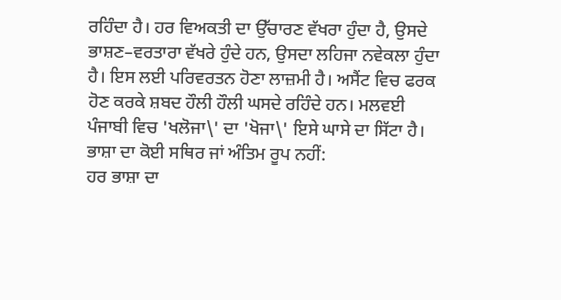ਰਹਿੰਦਾ ਹੈ। ਹਰ ਵਿਅਕਤੀ ਦਾ ਉੱਚਾਰਣ ਵੱਖਰਾ ਹੁੰਦਾ ਹੈ, ਉਸਦੇ ਭਾਸ਼ਣ–ਵਰਤਾਰਾ ਵੱਖਰੇ ਹੁੰਦੇ ਹਨ, ਉਸਦਾ ਲਹਿਜਾ ਨਵੇਕਲਾ ਹੁੰਦਾ ਹੈ। ਇਸ ਲਈ ਪਰਿਵਰਤਨ ਹੋਣਾ ਲਾਜ਼ਮੀ ਹੈ। ਅਸੈਂਟ ਵਿਚ ਫਰਕ ਹੋਣ ਕਰਕੇ ਸ਼ਬਦ ਹੌਲੀ ਹੌਲੀ ਘਸਦੇ ਰਹਿੰਦੇ ਹਨ। ਮਲਵਈ ਪੰਜਾਬੀ ਵਿਚ 'ਖਲੋਜਾ\' ਦਾ 'ਖੋਜਾ\' ਇਸੇ ਘਾਸੇ ਦਾ ਸਿੱਟਾ ਹੈ।
ਭਾਸ਼ਾ ਦਾ ਕੋਈ ਸਥਿਰ ਜਾਂ ਅੰਤਿਮ ਰੂਪ ਨਹੀਂ:
ਹਰ ਭਾਸ਼ਾ ਦਾ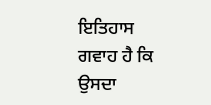ਇਤਿਹਾਸ ਗਵਾਹ ਹੈ ਕਿ ਉਸਦਾ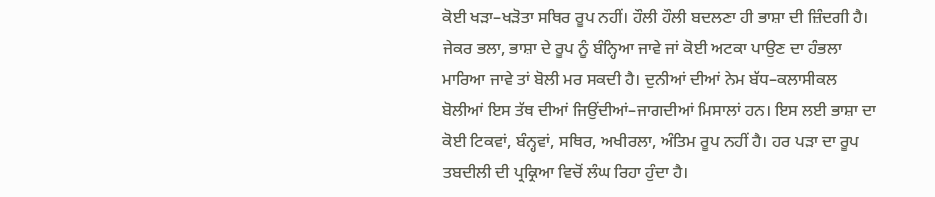ਕੋਈ ਖੜਾ–ਖੜੋਤਾ ਸਥਿਰ ਰੂਪ ਨਹੀਂ। ਹੌਲੀ ਹੌਲੀ ਬਦਲਣਾ ਹੀ ਭਾਸ਼ਾ ਦੀ ਜ਼ਿੰਦਗੀ ਹੈ। ਜੇਕਰ ਭਲਾ, ਭਾਸ਼ਾ ਦੇ ਰੂਪ ਨੂੰ ਬੰਨ੍ਹਿਆ ਜਾਵੇ ਜਾਂ ਕੋਈ ਅਟਕਾ ਪਾਉਣ ਦਾ ਹੰਭਲਾ ਮਾਰਿਆ ਜਾਵੇ ਤਾਂ ਬੋਲੀ ਮਰ ਸਕਦੀ ਹੈ। ਦੁਨੀਆਂ ਦੀਆਂ ਨੇਮ ਬੱਧ–ਕਲਾਸੀਕਲ ਬੋਲੀਆਂ ਇਸ ਤੱਥ ਦੀਆਂ ਜਿਉਂਦੀਆਂ–ਜਾਗਦੀਆਂ ਮਿਸਾਲਾਂ ਹਨ। ਇਸ ਲਈ ਭਾਸ਼ਾ ਦਾ ਕੋਈ ਟਿਕਵਾਂ, ਬੰਨ੍ਹਵਾਂ, ਸਥਿਰ, ਅਖੀਰਲਾ, ਅੰਤਿਮ ਰੂਪ ਨਹੀਂ ਹੈ। ਹਰ ਪੜਾ ਦਾ ਰੂਪ ਤਬਦੀਲੀ ਦੀ ਪ੍ਰਕ੍ਰਿਆ ਵਿਚੋਂ ਲੰਘ ਰਿਹਾ ਹੁੰਦਾ ਹੈ।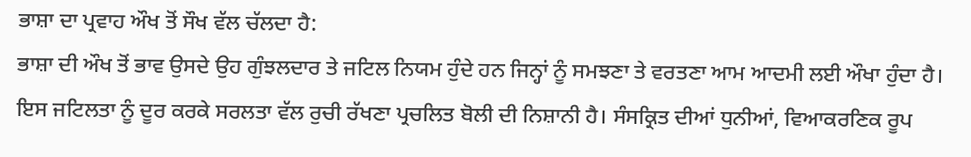ਭਾਸ਼ਾ ਦਾ ਪ੍ਰਵਾਹ ਔਖ ਤੋਂ ਸੌਖ ਵੱਲ ਚੱਲਦਾ ਹੈ:
ਭਾਸ਼ਾ ਦੀ ਔਖ ਤੋਂ ਭਾਵ ਉਸਦੇ ਉਹ ਗੁੰਝਲਦਾਰ ਤੇ ਜਟਿਲ ਨਿਯਮ ਹੁੰਦੇ ਹਨ ਜਿਨ੍ਹਾਂ ਨੂੰ ਸਮਝਣਾ ਤੇ ਵਰਤਣਾ ਆਮ ਆਦਮੀ ਲਈ ਔਖਾ ਹੁੰਦਾ ਹੈ। ਇਸ ਜਟਿਲਤਾ ਨੂੰ ਦੂਰ ਕਰਕੇ ਸਰਲਤਾ ਵੱਲ ਰੁਚੀ ਰੱਖਣਾ ਪ੍ਰਚਲਿਤ ਬੋਲੀ ਦੀ ਨਿਸ਼ਾਨੀ ਹੈ। ਸੰਸਕ੍ਰਿਤ ਦੀਆਂ ਧੁਨੀਆਂ, ਵਿਆਕਰਣਿਕ ਰੂਪ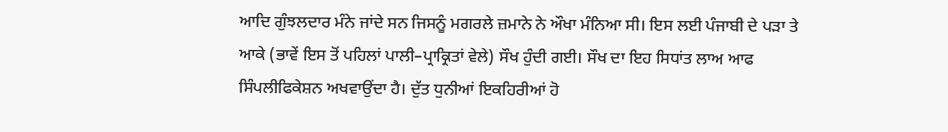ਆਦਿ ਗੁੰਝਲਦਾਰ ਮੰਨੇ ਜਾਂਦੇ ਸਨ ਜਿਸਨੂੰ ਮਗਰਲੇ ਜ਼ਮਾਨੇ ਨੇ ਔਖਾ ਮੰਨਿਆ ਸੀ। ਇਸ ਲਈ ਪੰਜਾਬੀ ਦੇ ਪੜਾ ਤੇ ਆਕੇ (ਭਾਵੇਂ ਇਸ ਤੋਂ ਪਹਿਲਾਂ ਪਾਲੀ–ਪ੍ਰਾਕ੍ਰਿਤਾਂ ਵੇਲੇ) ਸੌਖ ਹੁੰਦੀ ਗਈ। ਸੌਖ ਦਾ ਇਹ ਸਿਧਾਂਤ ਲਾਅ ਆਫ ਸਿੰਪਲੀਫਿਕੇਸ਼ਨ ਅਖਵਾਉਂਦਾ ਹੈ। ਦੁੱਤ ਧੁਨੀਆਂ ਇਕਹਿਰੀਆਂ ਹੋ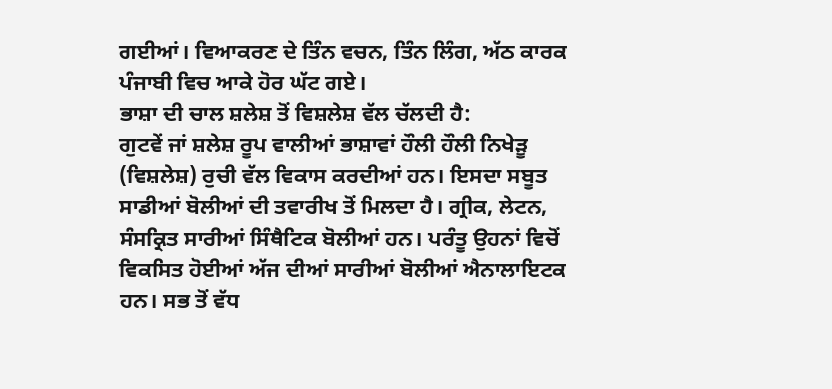ਗਈਆਂ। ਵਿਆਕਰਣ ਦੇ ਤਿੰਨ ਵਚਨ, ਤਿੰਨ ਲਿੰਗ, ਅੱਠ ਕਾਰਕ ਪੰਜਾਬੀ ਵਿਚ ਆਕੇ ਹੋਰ ਘੱਟ ਗਏ।
ਭਾਸ਼ਾ ਦੀ ਚਾਲ ਸ਼ਲੇਸ਼ ਤੋਂ ਵਿਸ਼ਲੇਸ਼ ਵੱਲ ਚੱਲਦੀ ਹੈ:
ਗੁਟਵੇਂ ਜਾਂ ਸ਼ਲੇਸ਼ ਰੂਪ ਵਾਲੀਆਂ ਭਾਸ਼ਾਵਾਂ ਹੌਲੀ ਹੌਲੀ ਨਿਖੇੜੂ (ਵਿਸ਼ਲੇਸ਼) ਰੁਚੀ ਵੱਲ ਵਿਕਾਸ ਕਰਦੀਆਂ ਹਨ। ਇਸਦਾ ਸਬੂਤ ਸਾਡੀਆਂ ਬੋਲੀਆਂ ਦੀ ਤਵਾਰੀਖ ਤੋਂ ਮਿਲਦਾ ਹੈ। ਗ੍ਰੀਕ, ਲੇਟਨ, ਸੰਸਕ੍ਰਿਤ ਸਾਰੀਆਂ ਸਿੰਥੈਟਿਕ ਬੋਲੀਆਂ ਹਨ। ਪਰੰਤੂ ਉਹਨਾਂ ਵਿਚੋਂ ਵਿਕਸਿਤ ਹੋਈਆਂ ਅੱਜ ਦੀਆਂ ਸਾਰੀਆਂ ਬੋਲੀਆਂ ਐਨਾਲਾਇਟਕ ਹਨ। ਸਭ ਤੋਂ ਵੱਧ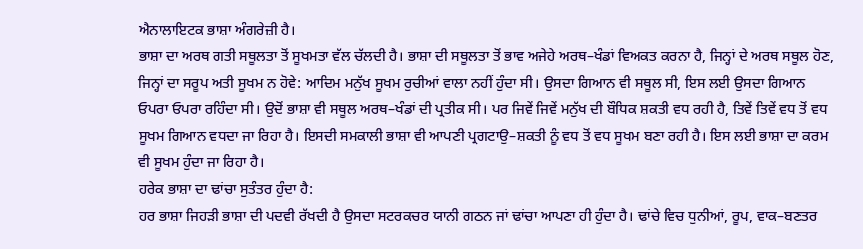ਐਨਾਲਾਇਟਕ ਭਾਸ਼ਾ ਅੰਗਰੇਜ਼ੀ ਹੈ।
ਭਾਸ਼ਾ ਦਾ ਅਰਥ ਗਤੀ ਸਥੂਲਤਾ ਤੋਂ ਸੂਖਮਤਾ ਵੱਲ ਚੱਲਦੀ ਹੈ। ਭਾਸ਼ਾ ਦੀ ਸਥੂਲਤਾ ਤੋਂ ਭਾਵ ਅਜੇਹੇ ਅਰਥ–ਖੰਡਾਂ ਵਿਅਕਤ ਕਰਨਾ ਹੈ, ਜਿਨ੍ਹਾਂ ਦੇ ਅਰਥ ਸਥੂਲ ਹੋਣ, ਜਿਨ੍ਹਾਂ ਦਾ ਸਰੂਪ ਅਤੀ ਸੂਖਮ ਨ ਹੋਵੇ: ਆਦਿਮ ਮਨੁੱਖ ਸੂਖਮ ਰੁਚੀਆਂ ਵਾਲਾ ਨਹੀਂ ਹੁੰਦਾ ਸੀ। ਉਸਦਾ ਗਿਆਨ ਵੀ ਸਥੂਲ ਸੀ, ਇਸ ਲਈ ਉਸਦਾ ਗਿਆਨ ਓਪਰਾ ਓਪਰਾ ਰਹਿੰਦਾ ਸੀ। ਉਦੋਂ ਭਾਸ਼ਾ ਵੀ ਸਥੂਲ ਅਰਥ–ਖੰਡਾਂ ਦੀ ਪ੍ਰਤੀਕ ਸੀ। ਪਰ ਜਿਵੇਂ ਜਿਵੇਂ ਮਨੁੱਖ ਦੀ ਬੌਧਿਕ ਸ਼ਕਤੀ ਵਧ ਰਹੀ ਹੈ, ਤਿਵੇਂ ਤਿਵੇਂ ਵਧ ਤੋਂ ਵਧ ਸੂਖਮ ਗਿਆਨ ਵਧਦਾ ਜਾ ਰਿਹਾ ਹੈ। ਇਸਦੀ ਸਮਕਾਲੀ ਭਾਸ਼ਾ ਵੀ ਆਪਣੀ ਪ੍ਰਗਟਾਉ–ਸ਼ਕਤੀ ਨੂੰ ਵਧ ਤੋਂ ਵਧ ਸੂਖਮ ਬਣਾ ਰਹੀ ਹੈ। ਇਸ ਲਈ ਭਾਸ਼ਾ ਦਾ ਕਰਮ ਵੀ ਸੂਖਮ ਹੁੰਦਾ ਜਾ ਰਿਹਾ ਹੈ।
ਹਰੇਕ ਭਾਸ਼ਾ ਦਾ ਢਾਂਚਾ ਸੁਤੰਤਰ ਹੁੰਦਾ ਹੈ:
ਹਰ ਭਾਸ਼ਾ ਜਿਹੜੀ ਭਾਸ਼ਾ ਦੀ ਪਦਵੀ ਰੱਖਦੀ ਹੈ ਉਸਦਾ ਸਟਰਕਚਰ ਯਾਨੀ ਗਠਨ ਜਾਂ ਢਾਂਚਾ ਆਪਣਾ ਹੀ ਹੁੰਦਾ ਹੈ। ਢਾਂਚੇ ਵਿਚ ਧੁਨੀਆਂ, ਰੂਪ, ਵਾਕ–ਬਣਤਰ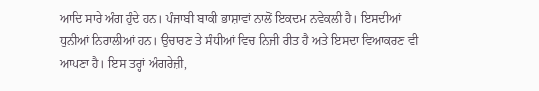ਆਦਿ ਸਾਰੇ ਅੰਗ ਹੁੰਦੇ ਹਨ। ਪੰਜਾਬੀ ਬਾਕੀ ਭਾਸ਼ਾਵਾਂ ਨਾਲੋਂ ਇਕਦਮ ਨਵੇਕਲੀ ਹੈ। ਇਸਦੀਆਂ ਧੁਨੀਆਂ ਨਿਰਾਲੀਆਂ ਹਨ। ਉਚਾਰਣ ਤੇ ਸੰਧੀਆਂ ਵਿਚ ਨਿਜੀ ਰੀਤ ਹੈ ਅਤੇ ਇਸਦਾ ਵਿਆਕਰਣ ਵੀ ਆਪਣਾ ਹੈ। ਇਸ ਤਰ੍ਹਾਂ ਅੰਗਰੇਜ਼ੀ,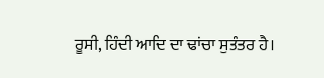ਰੂਸੀ, ਹਿੰਦੀ ਆਦਿ ਦਾ ਢਾਂਚਾ ਸੁਤੰਤਰ ਹੈ।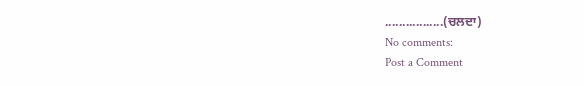.................(ਚਲਦਾ)
No comments:
Post a Comment